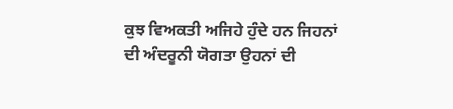ਕੁਝ ਵਿਅਕਤੀ ਅਜਿਹੇ ਹੁੰਦੇ ਹਨ ਜਿਹਨਾਂ ਦੀ ਅੰਦਰੂਨੀ ਯੋਗਤਾ ਉਹਨਾਂ ਦੀ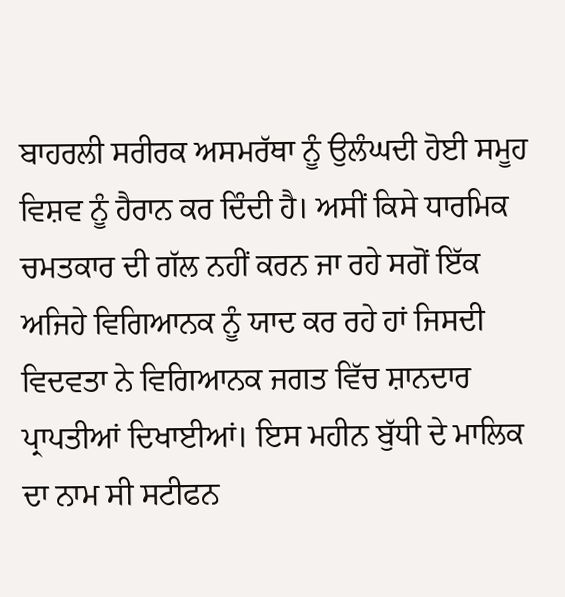ਬਾਹਰਲੀ ਸਰੀਰਕ ਅਸਮਰੱਥਾ ਨੂੰ ਉਲੰਘਦੀ ਹੋਈ ਸਮੂਹ ਵਿਸ਼ਵ ਨੂੰ ਹੈਰਾਨ ਕਰ ਦਿੰਦੀ ਹੈ। ਅਸੀਂ ਕਿਸੇ ਧਾਰਮਿਕ ਚਮਤਕਾਰ ਦੀ ਗੱਲ ਨਹੀਂ ਕਰਨ ਜਾ ਰਹੇ ਸਗੋਂ ਇੱਕ ਅਜਿਹੇ ਵਿਗਿਆਨਕ ਨੂੰ ਯਾਦ ਕਰ ਰਹੇ ਹਾਂ ਜਿਸਦੀ ਵਿਦਵਤਾ ਨੇ ਵਿਗਿਆਨਕ ਜਗਤ ਵਿੱਚ ਸ਼ਾਨਦਾਰ ਪ੍ਰਾਪਤੀਆਂ ਦਿਖਾਈਆਂ। ਇਸ ਮਹੀਨ ਬੁੱਧੀ ਦੇ ਮਾਲਿਕ ਦਾ ਨਾਮ ਸੀ ਸਟੀਫਨ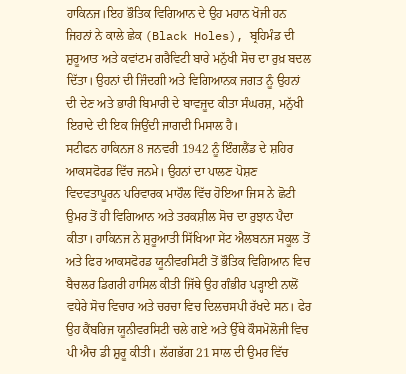ਹਾਕਿਨਜ।ਇਹ ਭੌਤਿਕ ਵਿਗਿਆਨ ਦੇ ਉਹ ਮਹਾਨ ਖੋਜੀ ਹਨ ਜਿਹਨਾਂ ਨੇ ਕਾਲੇ ਛੇਕ (Black Holes), ਬ੍ਰਹਿਮੰਡ ਦੀ ਸ਼ੁਰੂਆਤ ਅਤੇ ਕਵਾਂਟਮ ਗਰੈਵਿਟੀ ਬਾਰੇ ਮਨੁੱਖੀ ਸੋਚ ਦਾ ਰੁਖ਼ ਬਦਲ ਦਿੱਤਾ। ਉਹਨਾਂ ਦੀ ਜਿੰਦਗੀ ਅਤੇ ਵਿਗਿਆਨਕ ਜਗਤ ਨੂੰ ਉਹਨਾਂ ਦੀ ਦੇਣ ਅਤੇ ਭਾਰੀ ਬਿਮਾਰੀ ਦੇ ਬਾਵਜੂਦ ਕੀਤਾ ਸੰਘਰਸ਼, ਮਨੁੱਖੀ ਇਰਾਦੇ ਦੀ ਇਕ ਜਿਉਂਦੀ ਜਾਗਦੀ ਮਿਸਾਲ ਹੈ।
ਸਟੀਫਨ ਹਾਕਿਨਜ 8 ਜਨਵਰੀ 1942 ਨੂੰ ਇੰਗਲੈਂਡ ਦੇ ਸ਼ਹਿਰ ਆਕਸਫੋਰਡ ਵਿੱਚ ਜਨਮੇ। ਉਹਨਾਂ ਦਾ ਪਾਲਣ ਪੋਸ਼ਣ ਵਿਦਵਤਾਪੂਰਨ ਪਰਿਵਾਰਕ ਮਾਹੌਲ ਵਿੱਚ ਹੋਇਆ ਜਿਸ ਨੇ ਛੋਟੀ ਉਮਰ ਤੋਂ ਹੀ ਵਿਗਿਆਨ ਅਤੇ ਤਰਕਸ਼ੀਲ ਸੋਚ ਦਾ ਰੁਝਾਨ ਪੈਦਾ ਕੀਤਾ। ਹਾਕਿਨਜ ਨੇ ਸ਼ੁਰੂਆਤੀ ਸਿੱਖਿਆ ਸੇਂਟ ਐਲਬਨਜ ਸਕੂਲ ਤੋਂ ਅਤੇ ਫਿਰ ਆਕਸਫੋਰਡ ਯੂਨੀਵਰਸਿਟੀ ਤੋਂ ਭੌਤਿਕ ਵਿਗਿਆਨ ਵਿਚ ਬੈਚਲਰ ਡਿਗਰੀ ਹਾਸਿਲ ਕੀਤੀ ਜਿੱਥੇ ਉਹ ਗੰਭੀਰ ਪੜ੍ਹਾਈ ਨਾਲੋਂ ਵਧੇਰੇ ਸੋਚ ਵਿਚਾਰ ਅਤੇ ਚਰਚਾ ਵਿਚ ਦਿਲਚਸਪੀ ਰੱਖਦੇ ਸਨ। ਫੇਰ ਉਹ ਕੈਂਬਰਿਜ ਯੂਨੀਵਰਸਿਟੀ ਚਲੇ ਗਏ ਅਤੇ ਉੱਥੇ ਕੌਸਮੋਲੋਜੀ ਵਿਚ ਪੀ ਐਚ ਡੀ ਸ਼ੁਰੂ ਕੀਤੀ। ਲੱਗਭੱਗ 21 ਸਾਲ ਦੀ ਉਮਰ ਵਿੱਚ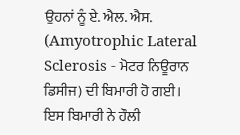ਉਹਨਾਂ ਨੂੰ ਏ. ਐਲ. ਐਸ. (Amyotrophic Lateral Sclerosis - ਮੋਟਰ ਨਿਊਰਾਨ ਡਿਸੀਜ) ਦੀ ਬਿਮਾਰੀ ਹੋ ਗਈ। ਇਸ ਬਿਮਾਰੀ ਨੇ ਹੌਲੀ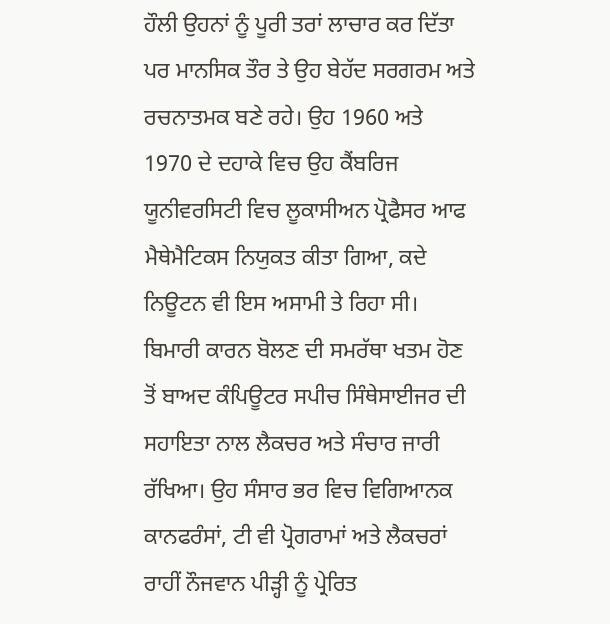ਹੌਲੀ ਉਹਨਾਂ ਨੂੰ ਪੂਰੀ ਤਰਾਂ ਲਾਚਾਰ ਕਰ ਦਿੱਤਾ ਪਰ ਮਾਨਸਿਕ ਤੌਰ ਤੇ ਉਹ ਬੇਹੱਦ ਸਰਗਰਮ ਅਤੇ ਰਚਨਾਤਮਕ ਬਣੇ ਰਹੇ। ਉਹ 1960 ਅਤੇ 1970 ਦੇ ਦਹਾਕੇ ਵਿਚ ਉਹ ਕੈਂਬਰਿਜ ਯੂਨੀਵਰਸਿਟੀ ਵਿਚ ਲੂਕਾਸੀਅਨ ਪ੍ਰੋਫੈਸਰ ਆਫ ਮੈਥੇਮੈਟਿਕਸ ਨਿਯੁਕਤ ਕੀਤਾ ਗਿਆ, ਕਦੇ ਨਿਊਟਨ ਵੀ ਇਸ ਅਸਾਮੀ ਤੇ ਰਿਹਾ ਸੀ। ਬਿਮਾਰੀ ਕਾਰਨ ਬੋਲਣ ਦੀ ਸਮਰੱਥਾ ਖਤਮ ਹੋਣ ਤੋਂ ਬਾਅਦ ਕੰਪਿਊਟਰ ਸਪੀਚ ਸਿੰਥੇਸਾਈਜਰ ਦੀ ਸਹਾਇਤਾ ਨਾਲ ਲੈਕਚਰ ਅਤੇ ਸੰਚਾਰ ਜਾਰੀ ਰੱਖਿਆ। ਉਹ ਸੰਸਾਰ ਭਰ ਵਿਚ ਵਿਗਿਆਨਕ ਕਾਨਫਰੰਸਾਂ, ਟੀ ਵੀ ਪ੍ਰੋਗਰਾਮਾਂ ਅਤੇ ਲੈਕਚਰਾਂ ਰਾਹੀਂ ਨੌਜਵਾਨ ਪੀੜ੍ਹੀ ਨੂੰ ਪ੍ਰੇਰਿਤ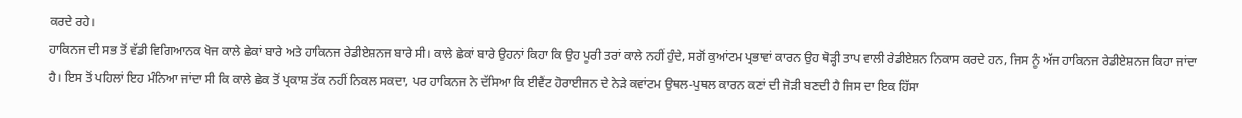ਕਰਦੇ ਰਹੇ।
ਹਾਕਿਨਜ ਦੀ ਸਭ ਤੋਂ ਵੱਡੀ ਵਿਗਿਆਨਕ ਖੋਜ ਕਾਲੇ ਛੇਕਾਂ ਬਾਰੇ ਅਤੇ ਹਾਕਿਨਜ ਰੇਡੀਏਸ਼ਨਜ ਬਾਰੇ ਸੀ। ਕਾਲੇ ਛੇਕਾਂ ਬਾਰੇ ਉਹਨਾਂ ਕਿਹਾ ਕਿ ਉਹ ਪੂਰੀ ਤਰਾਂ ਕਾਲੇ ਨਹੀਂ ਹੁੰਦੇ, ਸਗੋਂ ਕੁਆਂਟਮ ਪ੍ਰਭਾਵਾਂ ਕਾਰਨ ਉਹ ਥੋੜ੍ਹੀ ਤਾਪ ਵਾਲੀ ਰੇਡੀਏਸ਼ਨ ਨਿਕਾਸ ਕਰਦੇ ਹਨ, ਜਿਸ ਨੂੰ ਅੱਜ ਹਾਕਿਨਜ ਰੇਡੀਏਸ਼ਨਜ ਕਿਹਾ ਜਾਂਦਾ ਹੈ। ਇਸ ਤੋਂ ਪਹਿਲਾਂ ਇਹ ਮੰਨਿਆ ਜਾਂਦਾ ਸੀ ਕਿ ਕਾਲੇ ਛੇਕ ਤੋਂ ਪ੍ਰਕਾਸ਼ ਤੱਕ ਨਹੀਂ ਨਿਕਲ ਸਕਦਾ, ਪਰ ਹਾਕਿਨਜ ਨੇ ਦੱਸਿਆ ਕਿ ਈਵੈਂਟ ਹੋਰਾਈਜਨ ਦੇ ਨੇੜੇ ਕਵਾਂਟਮ ਉਥਲ-ਪੁਥਲ ਕਾਰਨ ਕਣਾਂ ਦੀ ਜੋੜੀ ਬਣਦੀ ਹੈ ਜਿਸ ਦਾ ਇਕ ਹਿੱਸਾ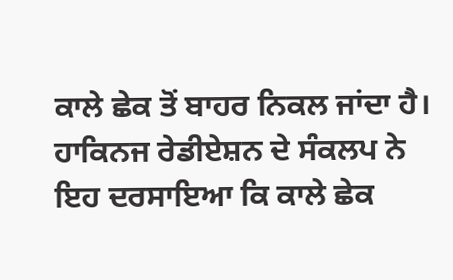ਕਾਲੇ ਛੇਕ ਤੋਂ ਬਾਹਰ ਨਿਕਲ ਜਾਂਦਾ ਹੈ। ਹਾਕਿਨਜ ਰੇਡੀਏਸ਼ਨ ਦੇ ਸੰਕਲਪ ਨੇ ਇਹ ਦਰਸਾਇਆ ਕਿ ਕਾਲੇ ਛੇਕ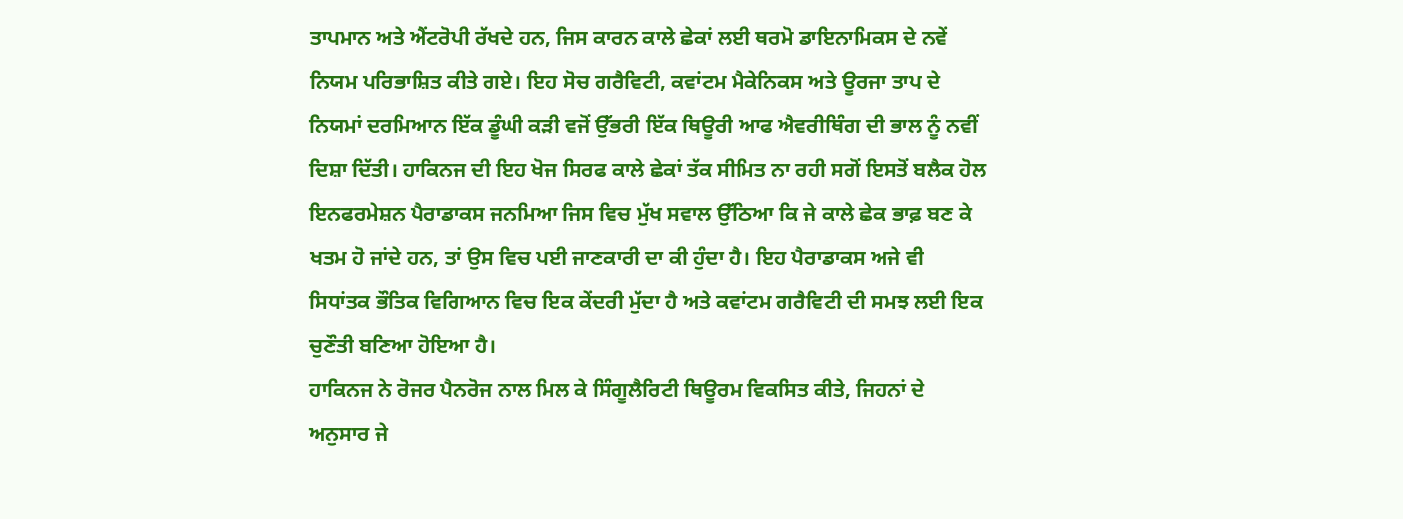ਤਾਪਮਾਨ ਅਤੇ ਐਂਟਰੋਪੀ ਰੱਖਦੇ ਹਨ, ਜਿਸ ਕਾਰਨ ਕਾਲੇ ਛੇਕਾਂ ਲਈ ਥਰਮੋ ਡਾਇਨਾਮਿਕਸ ਦੇ ਨਵੇਂ ਨਿਯਮ ਪਰਿਭਾਸ਼ਿਤ ਕੀਤੇ ਗਏ। ਇਹ ਸੋਚ ਗਰੈਵਿਟੀ, ਕਵਾਂਟਮ ਮੈਕੇਨਿਕਸ ਅਤੇ ਊਰਜਾ ਤਾਪ ਦੇ ਨਿਯਮਾਂ ਦਰਮਿਆਨ ਇੱਕ ਡੂੰਘੀ ਕੜੀ ਵਜੋਂ ਉੱਭਰੀ ਇੱਕ ਥਿਊਰੀ ਆਫ ਐਵਰੀਥਿੰਗ ਦੀ ਭਾਲ ਨੂੰ ਨਵੀਂ ਦਿਸ਼ਾ ਦਿੱਤੀ। ਹਾਕਿਨਜ ਦੀ ਇਹ ਖੋਜ ਸਿਰਫ ਕਾਲੇ ਛੇਕਾਂ ਤੱਕ ਸੀਮਿਤ ਨਾ ਰਹੀ ਸਗੋਂ ਇਸਤੋਂ ਬਲੈਕ ਹੋਲ ਇਨਫਰਮੇਸ਼ਨ ਪੈਰਾਡਾਕਸ ਜਨਮਿਆ ਜਿਸ ਵਿਚ ਮੁੱਖ ਸਵਾਲ ਉੱਠਿਆ ਕਿ ਜੇ ਕਾਲੇ ਛੇਕ ਭਾਫ਼ ਬਣ ਕੇ ਖਤਮ ਹੋ ਜਾਂਦੇ ਹਨ, ਤਾਂ ਉਸ ਵਿਚ ਪਈ ਜਾਣਕਾਰੀ ਦਾ ਕੀ ਹੁੰਦਾ ਹੈ। ਇਹ ਪੈਰਾਡਾਕਸ ਅਜੇ ਵੀ ਸਿਧਾਂਤਕ ਭੌਤਿਕ ਵਿਗਿਆਨ ਵਿਚ ਇਕ ਕੇਂਦਰੀ ਮੁੱਦਾ ਹੈ ਅਤੇ ਕਵਾਂਟਮ ਗਰੈਵਿਟੀ ਦੀ ਸਮਝ ਲਈ ਇਕ ਚੁਣੌਤੀ ਬਣਿਆ ਹੋਇਆ ਹੈ।
ਹਾਕਿਨਜ ਨੇ ਰੋਜਰ ਪੈਨਰੋਜ ਨਾਲ ਮਿਲ ਕੇ ਸਿੰਗੂਲੈਰਿਟੀ ਥਿਊਰਮ ਵਿਕਸਿਤ ਕੀਤੇ, ਜਿਹਨਾਂ ਦੇ ਅਨੁਸਾਰ ਜੇ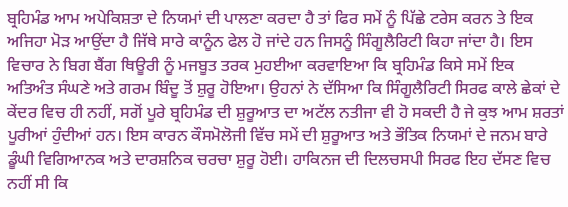ਬ੍ਰਹਿਮੰਡ ਆਮ ਅਪੇਕਿਸ਼ਤਾ ਦੇ ਨਿਯਮਾਂ ਦੀ ਪਾਲਣਾ ਕਰਦਾ ਹੈ ਤਾਂ ਫਿਰ ਸਮੇਂ ਨੂੰ ਪਿੱਛੇ ਟਰੇਸ ਕਰਨ ਤੇ ਇਕ ਅਜਿਹਾ ਮੋੜ ਆਉਂਦਾ ਹੈ ਜਿੱਥੇ ਸਾਰੇ ਕਾਨੂੰਨ ਫੇਲ ਹੋ ਜਾਂਦੇ ਹਨ ਜਿਸਨੂੰ ਸਿੰਗੂਲੈਰਿਟੀ ਕਿਹਾ ਜਾਂਦਾ ਹੈ। ਇਸ ਵਿਚਾਰ ਨੇ ਬਿਗ ਬੈਂਗ ਥਿਊਰੀ ਨੂੰ ਮਜਬੂਤ ਤਰਕ ਮੁਹਈਆ ਕਰਵਾਇਆ ਕਿ ਬ੍ਰਹਿਮੰਡ ਕਿਸੇ ਸਮੇਂ ਇਕ ਅਤਿਅੰਤ ਸੰਘਣੇ ਅਤੇ ਗਰਮ ਬਿੰਦੂ ਤੋਂ ਸ਼ੁਰੂ ਹੋਇਆ। ਉਹਨਾਂ ਨੇ ਦੱਸਿਆ ਕਿ ਸਿੰਗੂਲੈਰਿਟੀ ਸਿਰਫ ਕਾਲੇ ਛੇਕਾਂ ਦੇ ਕੇਂਦਰ ਵਿਚ ਹੀ ਨਹੀਂ, ਸਗੋਂ ਪੂਰੇ ਬ੍ਰਹਿਮੰਡ ਦੀ ਸ਼ੁਰੂਆਤ ਦਾ ਅਟੱਲ ਨਤੀਜਾ ਵੀ ਹੋ ਸਕਦੀ ਹੈ ਜੇ ਕੁਝ ਆਮ ਸ਼ਰਤਾਂ ਪੂਰੀਆਂ ਹੁੰਦੀਆਂ ਹਨ। ਇਸ ਕਾਰਨ ਕੌਸਮੋਲੋਜੀ ਵਿੱਚ ਸਮੇਂ ਦੀ ਸ਼ੁਰੂਆਤ ਅਤੇ ਭੌਤਿਕ ਨਿਯਮਾਂ ਦੇ ਜਨਮ ਬਾਰੇ ਡੂੰਘੀ ਵਿਗਿਆਨਕ ਅਤੇ ਦਾਰਸ਼ਨਿਕ ਚਰਚਾ ਸ਼ੁਰੂ ਹੋਈ। ਹਾਕਿਨਜ ਦੀ ਦਿਲਚਸਪੀ ਸਿਰਫ ਇਹ ਦੱਸਣ ਵਿਚ ਨਹੀਂ ਸੀ ਕਿ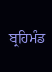ਬ੍ਰਹਿਮੰਡ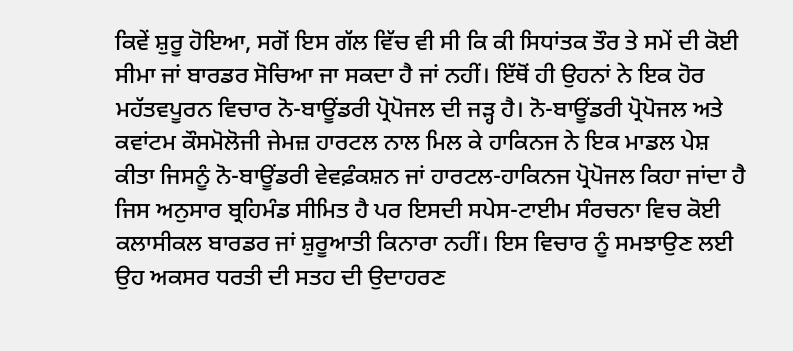ਕਿਵੇਂ ਸ਼ੁਰੂ ਹੋਇਆ, ਸਗੋਂ ਇਸ ਗੱਲ ਵਿੱਚ ਵੀ ਸੀ ਕਿ ਕੀ ਸਿਧਾਂਤਕ ਤੌਰ ਤੇ ਸਮੇਂ ਦੀ ਕੋਈ ਸੀਮਾ ਜਾਂ ਬਾਰਡਰ ਸੋਚਿਆ ਜਾ ਸਕਦਾ ਹੈ ਜਾਂ ਨਹੀਂ। ਇੱਥੋਂ ਹੀ ਉਹਨਾਂ ਨੇ ਇਕ ਹੋਰ ਮਹੱਤਵਪੂਰਨ ਵਿਚਾਰ ਨੋ-ਬਾਊਂਡਰੀ ਪ੍ਰੋਪੋਜਲ ਦੀ ਜੜ੍ਹ ਹੈ। ਨੋ-ਬਾਊਂਡਰੀ ਪ੍ਰੋਪੋਜਲ ਅਤੇ ਕਵਾਂਟਮ ਕੌਸਮੋਲੋਜੀ ਜੇਮਜ਼ ਹਾਰਟਲ ਨਾਲ ਮਿਲ ਕੇ ਹਾਕਿਨਜ ਨੇ ਇਕ ਮਾਡਲ ਪੇਸ਼ ਕੀਤਾ ਜਿਸਨੂੰ ਨੋ-ਬਾਊਂਡਰੀ ਵੇਵਫ਼ੰਕਸ਼ਨ ਜਾਂ ਹਾਰਟਲ-ਹਾਕਿਨਜ ਪ੍ਰੋਪੋਜਲ ਕਿਹਾ ਜਾਂਦਾ ਹੈ ਜਿਸ ਅਨੁਸਾਰ ਬ੍ਰਹਿਮੰਡ ਸੀਮਿਤ ਹੈ ਪਰ ਇਸਦੀ ਸਪੇਸ-ਟਾਈਮ ਸੰਰਚਨਾ ਵਿਚ ਕੋਈ ਕਲਾਸੀਕਲ ਬਾਰਡਰ ਜਾਂ ਸ਼ੁਰੂਆਤੀ ਕਿਨਾਰਾ ਨਹੀਂ। ਇਸ ਵਿਚਾਰ ਨੂੰ ਸਮਝਾਉਣ ਲਈ ਉਹ ਅਕਸਰ ਧਰਤੀ ਦੀ ਸਤਹ ਦੀ ਉਦਾਹਰਣ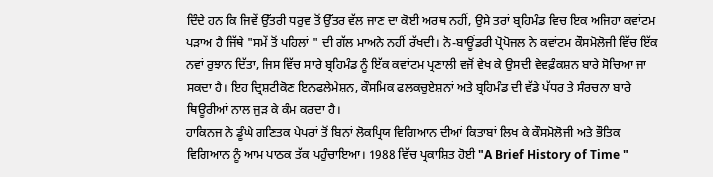ਦਿੰਦੇ ਹਨ ਕਿ ਜਿਵੇਂ ਉੱਤਰੀ ਧਰੁਵ ਤੋਂ ਉੱਤਰ ਵੱਲ ਜਾਣ ਦਾ ਕੋਈ ਅਰਥ ਨਹੀਂ, ਉਸੇ ਤਰਾਂ ਬ੍ਰਹਿਮੰਡ ਵਿਚ ਇਕ ਅਜਿਹਾ ਕਵਾਂਟਮ ਪੜਾਅ ਹੈ ਜਿੱਥੇ "ਸਮੇਂ ਤੋਂ ਪਹਿਲਾਂ " ਦੀ ਗੱਲ ਮਾਅਨੇ ਨਹੀਂ ਰੱਖਦੀ। ਨੋ-ਬਾਊਂਡਰੀ ਪ੍ਰੋਪੋਜਲ ਨੇ ਕਵਾਂਟਮ ਕੌਸਮੋਲੋਜੀ ਵਿੱਚ ਇੱਕ ਨਵਾਂ ਰੁਝਾਨ ਦਿੱਤਾ, ਜਿਸ ਵਿੱਚ ਸਾਰੇ ਬ੍ਰਹਿਮੰਡ ਨੂੰ ਇੱਕ ਕਵਾਂਟਮ ਪ੍ਰਣਾਲੀ ਵਜੋਂ ਵੇਖ ਕੇ ਉਸਦੀ ਵੇਵਫ਼ੰਕਸ਼ਨ ਬਾਰੇ ਸੋਚਿਆ ਜਾ ਸਕਦਾ ਹੈ। ਇਹ ਦ੍ਰਿਸ਼ਟੀਕੋਣ ਇਨਫਲੇਮੇਸ਼ਨ, ਕੌਸਮਿਕ ਫਲਕਚੁਏਸ਼ਨਾਂ ਅਤੇ ਬ੍ਰਹਿਮੰਡ ਦੀ ਵੱਡੇ ਪੱਧਰ ਤੇ ਸੰਰਚਨਾ ਬਾਰੇ ਥਿਊਰੀਆਂ ਨਾਲ ਜੁੜ ਕੇ ਕੰਮ ਕਰਦਾ ਹੈ।
ਹਾਕਿਨਜ ਨੇ ਡੂੰਘੇ ਗਣਿਤਕ ਪੇਪਰਾਂ ਤੋਂ ਬਿਨਾਂ ਲੋਕਪ੍ਰਿਯ ਵਿਗਿਆਨ ਦੀਆਂ ਕਿਤਾਬਾਂ ਲਿਖ ਕੇ ਕੌਸਮੋਲੋਜੀ ਅਤੇ ਭੌਤਿਕ ਵਿਗਿਆਨ ਨੂੰ ਆਮ ਪਾਠਕ ਤੱਕ ਪਹੁੰਚਾਇਆ। 1988 ਵਿੱਚ ਪ੍ਰਕਾਸ਼ਿਤ ਹੋਈ "A Brief History of Time "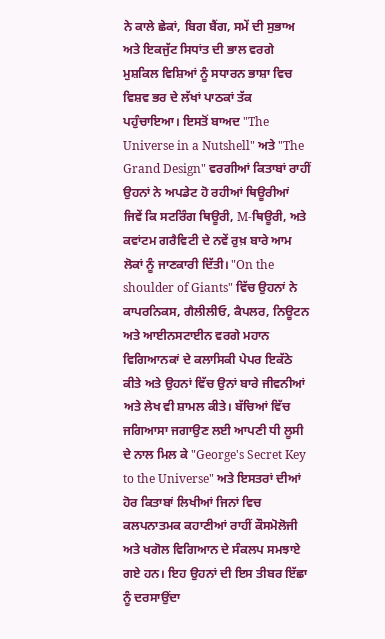ਨੇ ਕਾਲੇ ਛੇਕਾਂ, ਬਿਗ ਬੈਂਗ, ਸਮੇਂ ਦੀ ਸੁਭਾਅ ਅਤੇ ਇਕਜੁੱਟ ਸਿਧਾਂਤ ਦੀ ਭਾਲ ਵਰਗੇ ਮੁਸ਼ਕਿਲ ਵਿਸ਼ਿਆਂ ਨੂੰ ਸਧਾਰਨ ਭਾਸ਼ਾ ਵਿਚ ਵਿਸ਼ਵ ਭਰ ਦੇ ਲੱਖਾਂ ਪਾਠਕਾਂ ਤੱਕ ਪਹੁੰਚਾਇਆ। ਇਸਤੋਂ ਬਾਅਦ "The Universe in a Nutshell" ਅਤੇ "The Grand Design" ਵਰਗੀਆਂ ਕਿਤਾਬਾਂ ਰਾਹੀਂ ਉਹਨਾਂ ਨੇ ਅਪਡੇਟ ਹੋ ਰਹੀਆਂ ਥਿਊਰੀਆਂ ਜਿਵੇਂ ਕਿ ਸਟਰਿੰਗ ਥਿਊਰੀ, M-ਥਿਊਰੀ, ਅਤੇ ਕਵਾਂਟਮ ਗਰੈਵਿਟੀ ਦੇ ਨਵੇਂ ਰੁਖ਼ ਬਾਰੇ ਆਮ ਲੋਕਾਂ ਨੂੰ ਜਾਣਕਾਰੀ ਦਿੱਤੀ। "On the shoulder of Giants" ਵਿੱਚ ਉਹਨਾਂ ਨੇ ਕਾਪਰਨਿਕਸ, ਗੈਲੀਲੀਓ, ਕੈਪਲਰ, ਨਿਊਟਨ ਅਤੇ ਆਈਨਸਟਾਈਨ ਵਰਗੇ ਮਹਾਨ ਵਿਗਿਆਨਕਾਂ ਦੇ ਕਲਾਸਿਕੀ ਪੇਪਰ ਇਕੱਠੇ ਕੀਤੇ ਅਤੇ ਉਹਨਾਂ ਵਿੱਚ ਉਨਾਂ ਬਾਰੇ ਜੀਵਨੀਆਂ ਅਤੇ ਲੇਖ ਵੀ ਸ਼ਾਮਲ ਕੀਤੇ। ਬੱਚਿਆਂ ਵਿੱਚ ਜਗਿਆਸਾ ਜਗਾਉਣ ਲਈ ਆਪਣੀ ਧੀ ਲੂਸੀ ਦੇ ਨਾਲ ਮਿਲ ਕੇ "George's Secret Key to the Universe" ਅਤੇ ਇਸਤਰਾਂ ਦੀਆਂ ਹੋਰ ਕਿਤਾਬਾਂ ਲਿਖੀਆਂ ਜਿਨਾਂ ਵਿਚ ਕਲਪਨਾਤਮਕ ਕਹਾਣੀਆਂ ਰਾਹੀਂ ਕੌਸਮੋਲੋਜੀ ਅਤੇ ਖਗੋਲ ਵਿਗਿਆਨ ਦੇ ਸੰਕਲਪ ਸਮਝਾਏ ਗਏ ਹਨ। ਇਹ ਉਹਨਾਂ ਦੀ ਇਸ ਤੀਬਰ ਇੱਛਾ ਨੂੰ ਦਰਸਾਉਂਦਾ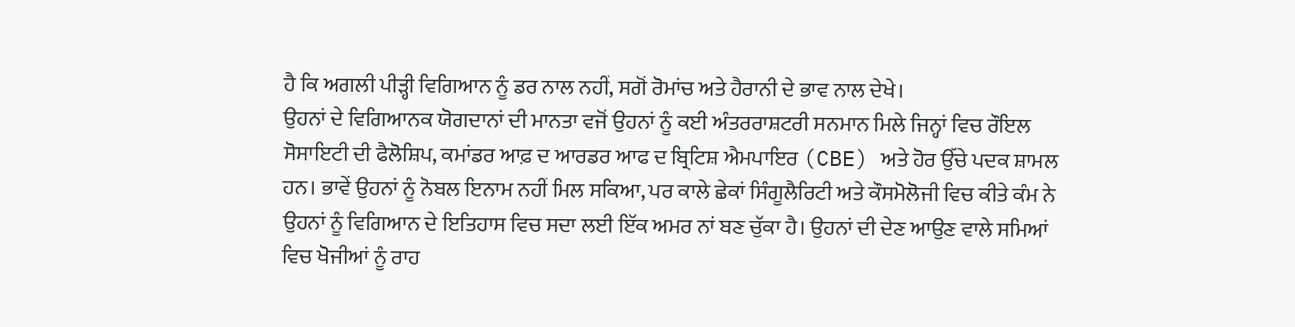ਹੈ ਕਿ ਅਗਲੀ ਪੀੜ੍ਹੀ ਵਿਗਿਆਨ ਨੂੰ ਡਰ ਨਾਲ ਨਹੀਂ, ਸਗੋਂ ਰੋਮਾਂਚ ਅਤੇ ਹੈਰਾਨੀ ਦੇ ਭਾਵ ਨਾਲ ਦੇਖੇ।
ਉਹਨਾਂ ਦੇ ਵਿਗਿਆਨਕ ਯੋਗਦਾਨਾਂ ਦੀ ਮਾਨਤਾ ਵਜੋਂ ਉਹਨਾਂ ਨੂੰ ਕਈ ਅੰਤਰਰਾਸ਼ਟਰੀ ਸਨਮਾਨ ਮਿਲੇ ਜਿਨ੍ਹਾਂ ਵਿਚ ਰੌਇਲ ਸੋਸਾਇਟੀ ਦੀ ਫੈਲੋਸ਼ਿਪ, ਕਮਾਂਡਰ ਆਫ਼ ਦ ਆਰਡਰ ਆਫ ਦ ਬ੍ਰਿਟਿਸ਼ ਐਮਪਾਇਰ (CBE) ਅਤੇ ਹੋਰ ਉੱਚੇ ਪਦਕ ਸ਼ਾਮਲ ਹਨ। ਭਾਵੇਂ ਉਹਨਾਂ ਨੂੰ ਨੋਬਲ ਇਨਾਮ ਨਹੀਂ ਮਿਲ ਸਕਿਆ, ਪਰ ਕਾਲੇ ਛੇਕਾਂ ਸਿੰਗੂਲੈਰਿਟੀ ਅਤੇ ਕੌਸਮੋਲੋਜੀ ਵਿਚ ਕੀਤੇ ਕੰਮ ਨੇ ਉਹਨਾਂ ਨੂੰ ਵਿਗਿਆਨ ਦੇ ਇਤਿਹਾਸ ਵਿਚ ਸਦਾ ਲਈ ਇੱਕ ਅਮਰ ਨਾਂ ਬਣ ਚੁੱਕਾ ਹੈ। ਉਹਨਾਂ ਦੀ ਦੇਣ ਆਉਣ ਵਾਲੇ ਸਮਿਆਂ ਵਿਚ ਖੋਜੀਆਂ ਨੂੰ ਰਾਹ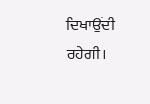ਦਿਖਾਉਂਦੀ ਰਹੇਗੀ।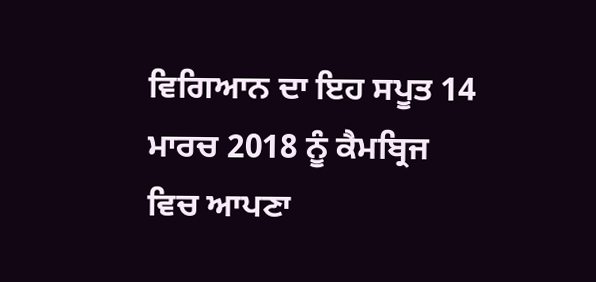ਵਿਗਿਆਨ ਦਾ ਇਹ ਸਪੂਤ 14 ਮਾਰਚ 2018 ਨੂੰ ਕੈਮਬ੍ਰਿਜ ਵਿਚ ਆਪਣਾ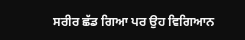ਸਰੀਰ ਛੱਡ ਗਿਆ ਪਰ ਉਹ ਵਿਗਿਆਨ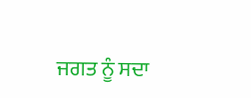ਜਗਤ ਨੂੰ ਸਦਾ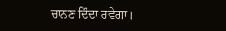ਚਾਨਣ ਦਿੰਦਾ ਰਵੇਗਾ।